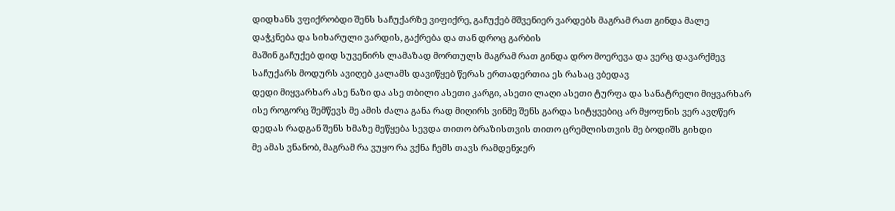დიდხანს ვფიქრობდი შენს საჩუქარზე ვიფიქრე, გაჩუქებ მშვენიერ ვარდებს მაგრამ რათ გინდა მალე დაჭკნება და სიხარული ვარდის, გაქრება და თან დროც გარბის
მაშინ გაჩუქებ დიდ სუვენირს ლამაზად მორთულს მაგრამ რათ გინდა დრო მოერევა და ვერც დავარქმევ საჩუქარს მოდურს ავიღებ კალამს დავიწყებ წერას ერთადერთია ეს რასაც ვბედავ
დედი მიყვარხარ ასე ნაზი და ასე თბილი ასეთი კარგი, ასეთი ლაღი ასეთი ტურფა და სანატრელი მიყვარხარ ისე როგორც შემწევს მე ამის ძალა განა რად მიღირს ვინმე შენს გარდა სიტყვებიც არ მყოფნის ვერ ავღწერ დედას რადგან შენს ხმაზე მეწყება სევდა თითო ბრაზისთვის თითო ცრემლისთვის მე ბოდიშს გიხდი
მე ამას ვნანობ, მაგრამ რა ვუყო რა ვქნა ჩემს თავს რამდენჯერ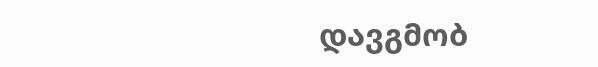დავგმობ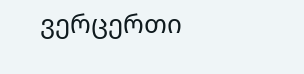ვერცერთი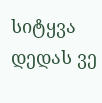სიტყვა დედას ვე